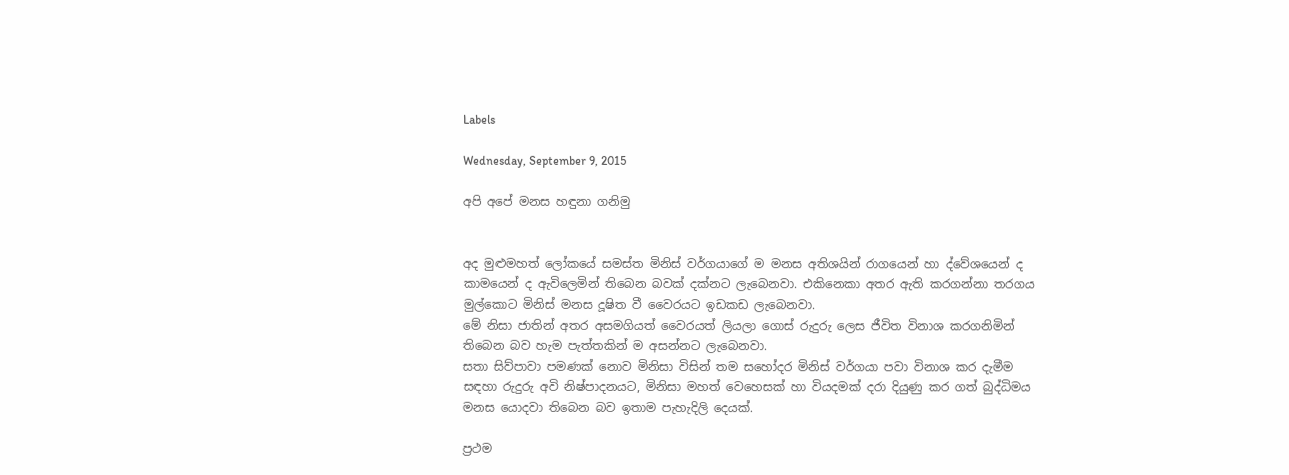Labels

Wednesday, September 9, 2015

අපි අපේ මනස හඳුනා ගනිමු


අද මුළුමහත් ලෝකයේ සමස්ත මිනිස් වර්ගයාගේ ම මනස අතිශයින් රාගයෙන් හා ද්වේශයෙන් ද කාමයෙන් ද ඇවිලෙමින් තිබෙන බවක් දක්නට ලැබෙනවා. එකිනෙකා අතර ඇති කරගන්නා තරගය මුල්කොට මිනිස් මනස දූෂිත වී වෛරයට ඉඩකඩ ලැබෙනවා.
මේ නිසා ජාතින් අතර අසමගියත් වෛරයත් ලියලා ගොස් රුදුරු ලෙස ජීවිත විනාශ කරගනිමින් තිබෙන බව හැම පැත්තකින් ම අසන්නට ලැබෙනවා.
සතා සිව්පාවා පමණක් නොව මිනිසා විසින් තම සහෝදර මිනිස් වර්ගයා පවා විනාශ කර දැමීම සඳහා රුදුරු අවි නිෂ්පාදනයට, මිනිසා මහත් වෙහෙසක් හා වියදමක් දරා දියුණු කර ගත් බුද්ධිමය මනස යොදවා තිබෙන බව ඉතාම පැහැදිලි දෙයක්.

ප්‍රථම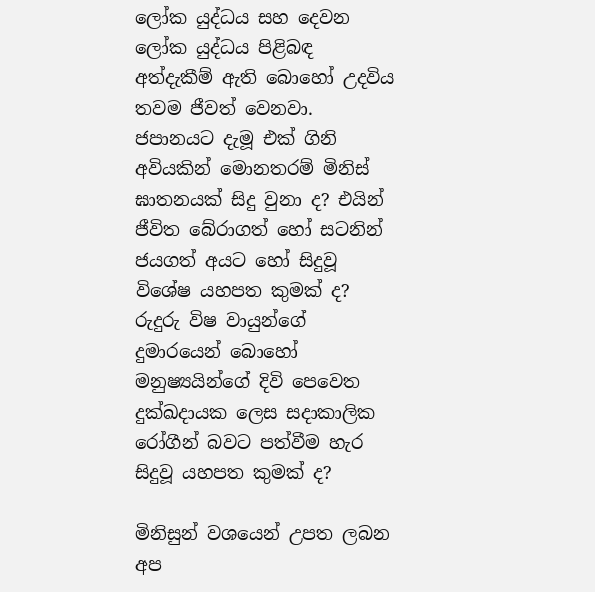ලෝක යුද්ධය සහ දෙවන ලෝක යුද්ධය පිළිබඳ අත්දැකීම් ඇති බොහෝ උදවිය තවම ජීවත් වෙනවා. ජපානයට දැමූ එක් ගිනි අවියකින් මොනතරම් මිනිස් ඝාතනයක් සිදු වුනා ද? එයින් ජීවිත බේරාගත් හෝ සටනින් ජයගත් අයට හෝ සිදුවූ විශේෂ යහපත කුමක් ද? රුදුරු විෂ වායුන්ගේ දුමාරයෙන් බොහෝ මනුෂ්‍යයින්ගේ දිවි පෙවෙත දුක්ඛදායක ලෙස සදාකාලික රෝගීන් බවට පත්වීම හැර සිදුවූ යහපත කුමක් ද?

මිනිසුන් වශයෙන් උපත ලබන අප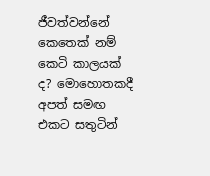ජීවත්වන්නේ කෙතෙක් නම් කෙටි කාලයක් ද? මොහොතකදී අපත් සමඟ එකට සතුටින්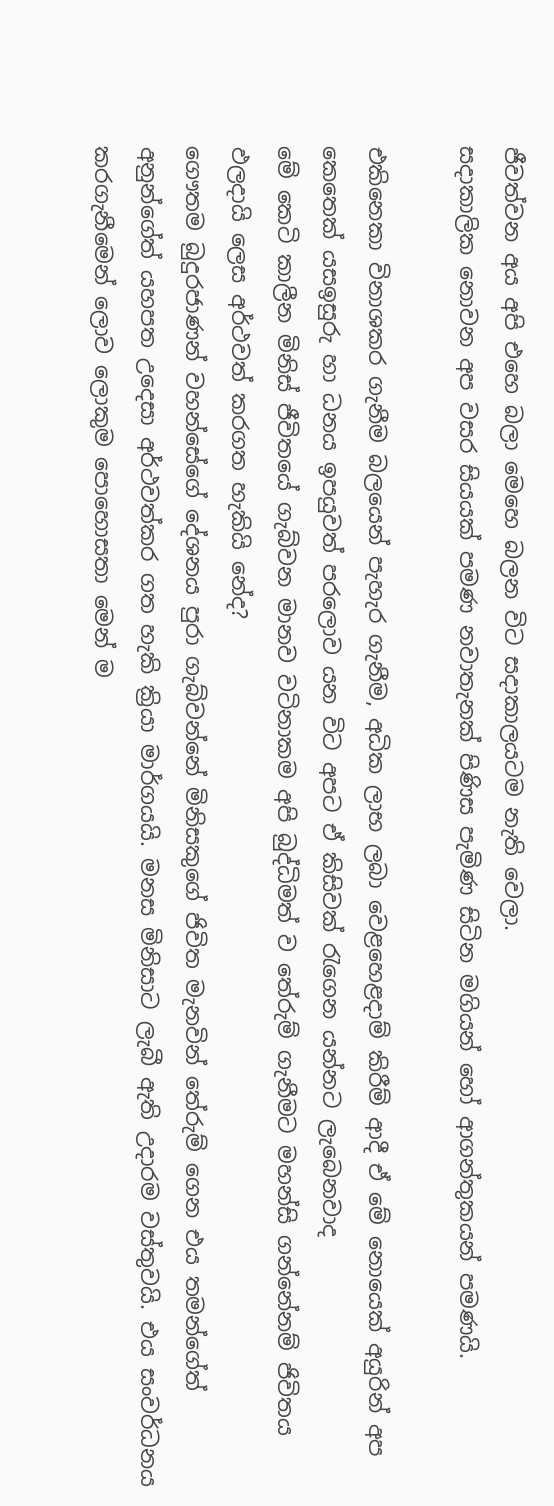ජීවත්වන අය අපි එහෙ බලා මෙහෙ බලන විට සදාකාලයටම නැති වෙලා.
සදාකාලික නොවන අප වසර සියයක් පමණ නවාතැනක් පිණිස පැමිණ සිටින මගියන් හෝ ආගන්තුකයන් පමණයි.

එකිනෙකා විනාශකර ගැනීම බලයෙන් පැහැර ගැනීම, අධික ලාභ ලබා වෙළහෙළදාම් කිරීම් ආදී ඒ මේ නොයෙක් අයුරින් අප කෙතෙක් යසඉසුරු හා ධනය ඉපයුවත් පරලොව යන විට අපට ඒ කිසිවක් රැගෙන යන්නට ලැබෙනවාද
මේ කෙටි කාලීන මිනිස් ජීවිතයේ ගැබ්වන මානව වටිනාකම අපි බුද්ධිමත් ව තේරුම් ගැනීමට මහන්සි ගන්නේනම් ජිවිතය ඵලදායි ලෙස අර්ථවත් කරගත හැකියි නේද?
ගෞතම බුදුරජාණන් වහන්සේගේ දේශනය පුරා ගැබ්වන්නේ මිනිසකුගේ ජිවිත මැනවින් තේරුම් ගෙන එය තමන්ගේත් අනුන්ගේත් යහපත උදෙසා අර්ථවත්කර ගත හැකි ක්‍රියා මාර්ගයයි. මනස මිනිසාට ලැබී ඇති උදාරම වස්තුවයි. එය සංවර්ධනය කරගැනීමෙන් ලොව ලොකුම පොහොසතා මෙන් ම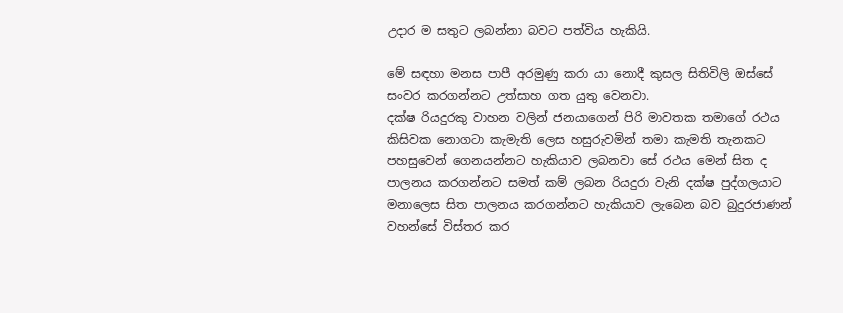උදාර ම සතුට ලබන්නා බවට පත්විය හැකියි.

මේ සඳහා මනස පාපී අරමුණු කරා යා නොදී කුසල සිතිවිලි ඔස්සේ සංවර කරගන්නට උත්සාහ ගත යුතු වෙනවා.
දක්ෂ රියදුරකු වාහන වලින් ජනයාගෙන් පිරි මාවතක තමාගේ රථය කිසිවක නොගටා කැමැති ලෙස හසුරුවමින් තමා කැමති තැනකට පහසුවෙන් ගෙනයන්නට හැකියාව ලබනවා සේ රථය මෙන් සිත ද පාලනය කරගන්නට සමත් කම් ලබන රියදුරා වැනි දක්ෂ පුද්ගලයාට මනාලෙස සිත පාලනය කරගන්නට හැකියාව ලැබෙන බව බුදුරජාණන් වහන්සේ විස්තර කර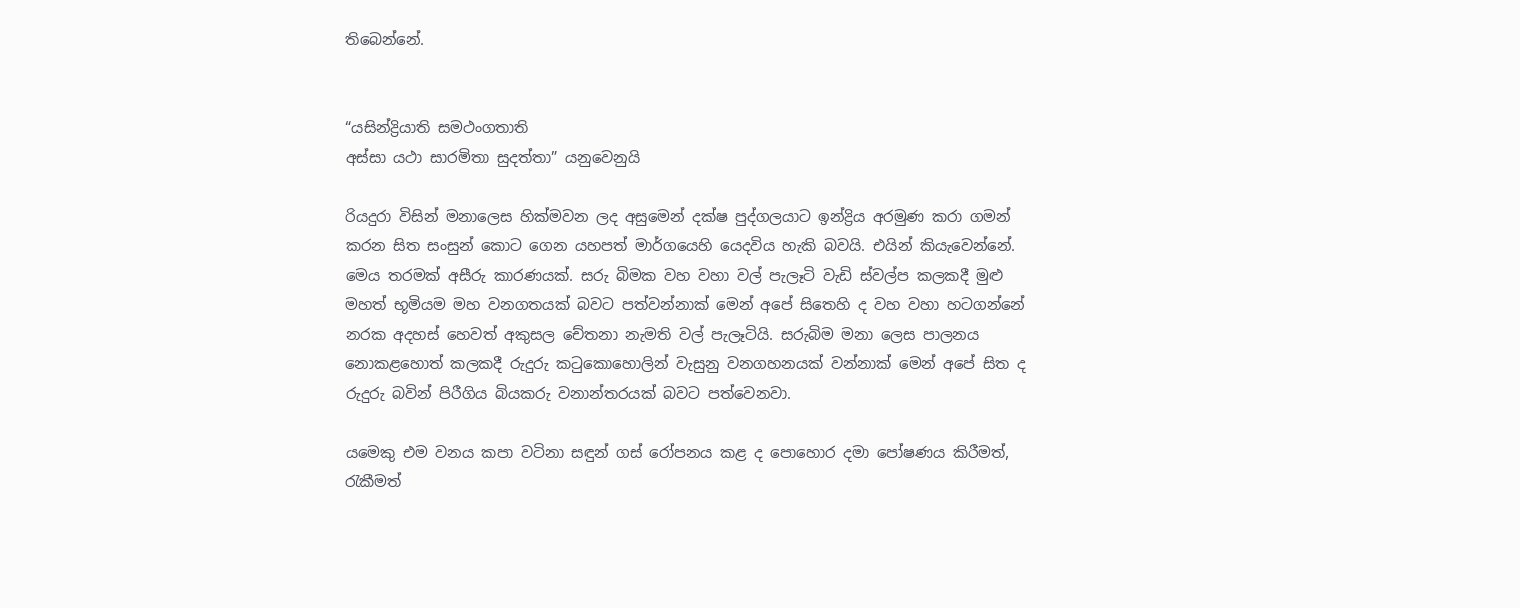තිබෙන්නේ.


“යසින්ද්‍රියාති සමථංගතාති
අස්සා යථා සාරමිතා සුදත්තා” යනුවෙනුයි

රියදුරා විසින් මනාලෙස හික්මවන ලද අසුමෙන් දක්ෂ පුද්ගලයාට ඉන්ද්‍රිය අරමුණ කරා ගමන් කරන සිත සංසුන් කොට ගෙන යහපත් මාර්ගයෙහි යෙදවිය හැකි බවයි. එයින් කියැවෙන්නේ.
මෙය තරමක් අසීරු කාරණයක්. සරු බිමක වහ වහා වල් පැලෑටි වැඩි ස්වල්ප කලකදී මුළු මහත් භූමියම මහ වනගතයක් බවට පත්වන්නාක් මෙන් අපේ සිතෙහි ද වහ වහා හටගන්නේ නරක අදහස් හෙවත් අකුසල චේතනා නැමති වල් පැලෑටියි. සරුබිම මනා ලෙස පාලනය නොකළහොත් කලකදී රුදුරු කටුකොහොලින් වැසුනු වනගහනයක් වන්නාක් මෙන් අපේ සිත ද රුදුරු බවින් පිරීගිය බියකරු වනාන්තරයක් බවට පත්වෙනවා.

යමෙකු එම වනය කපා වටිනා සඳුන් ගස් රෝපනය කළ ද පොහොර දමා පෝෂණය කිරීමත්, රැකීමත්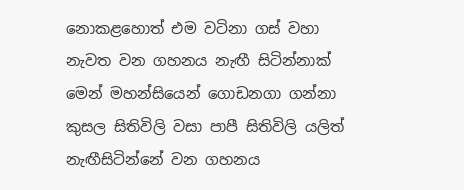නොකළහොත් එම වටිනා ගස් වහා නැවත වන ගහනය නැඟී සිටින්නාක් මෙන් මහන්සියෙන් ගොඩනගා ගන්නා කුසල සිතිවිලි වසා පාපී සිතිවිලි යලිත් නැඟීසිටින්නේ වන ගහනය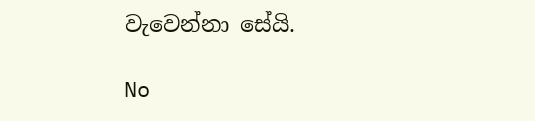වැවෙන්නා සේයි.

No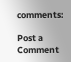comments:

Post a Comment